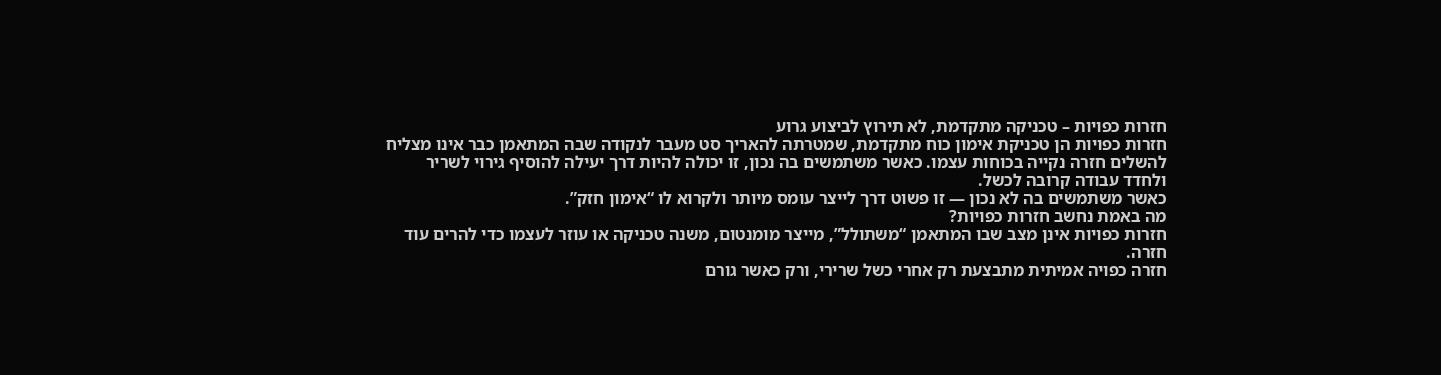חזרות כפויות – טכניקה מתקדמת, לא תירוץ לביצוע גרוע
חזרות כפויות הן טכניקת אימון כוח מתקדמת, שמטרתה להאריך סט מעבר לנקודה שבה המתאמן כבר אינו מצליח להשלים חזרה נקייה בכוחות עצמו. כאשר משתמשים בה נכון, זו יכולה להיות דרך יעילה להוסיף גירוי לשריר ולחדד עבודה קרובה לכשל.
כאשר משתמשים בה לא נכון — זו פשוט דרך לייצר עומס מיותר ולקרוא לו “אימון חזק”.
מה באמת נחשב חזרות כפויות?
חזרות כפויות אינן מצב שבו המתאמן “משתולל”, מייצר מומנטום, משנה טכניקה או עוזר לעצמו כדי להרים עוד חזרה.
חזרה כפויה אמיתית מתבצעת רק אחרי כשל שרירי, ורק כאשר גורם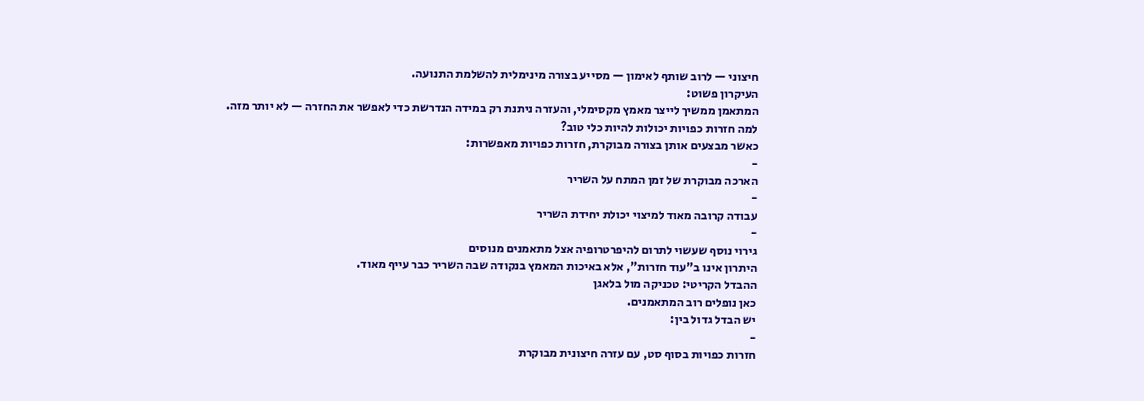חיצוני — לרוב שותף לאימון — מסייע בצורה מינימלית להשלמת התנועה.
העיקרון פשוט:
המתאמן ממשיך לייצר מאמץ מקסימלי, והעזרה ניתנת רק במידה הנדרשת כדי לאפשר את החזרה — לא יותר מזה.
למה חזרות כפויות יכולות להיות כלי טוב?
כאשר מבצעים אותן בצורה מבוקרת, חזרות כפויות מאפשרות:
-
הארכה מבוקרת של זמן המתח על השריר
-
עבודה קרובה מאוד למיצוי יכולת יחידת השריר
-
גירוי נוסף שעשוי לתרום להיפרטרופיה אצל מתאמנים מנוסים
היתרון אינו ב”עוד חזרות”, אלא באיכות המאמץ בנקודה שבה השריר כבר עייף מאוד.
ההבדל הקריטי: טכניקה מול בלאגן
כאן נופלים רוב המתאמנים.
יש הבדל גדול בין:
-
חזרות כפויות בסוף סט, עם עזרה חיצונית מבוקרת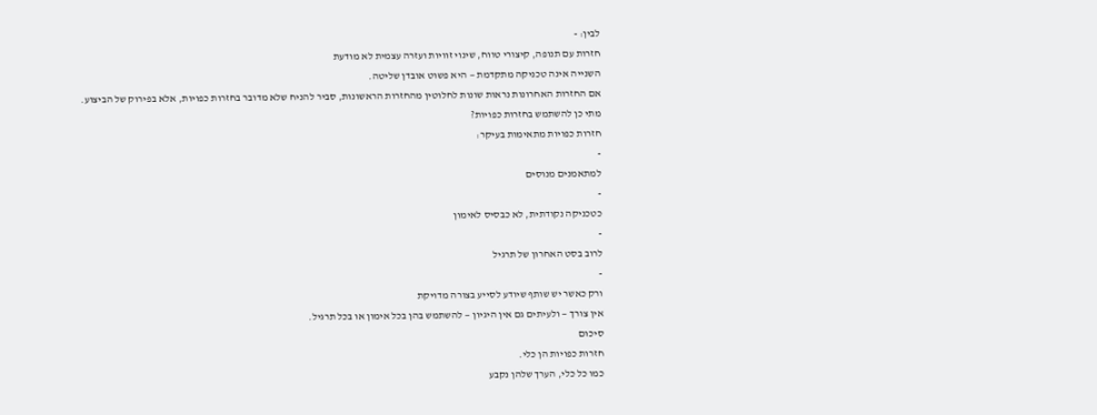לבין: -
חזרות עם תנופה, קיצורי טווח, שינוי זוויות ועזרה עצמית לא מודעת
השנייה אינה טכניקה מתקדמת — היא פשוט אובדן שליטה.
אם החזרות האחרונות נראות שונות לחלוטין מהחזרות הראשונות, סביר להניח שלא מדובר בחזרות כפויות, אלא בפירוק של הביצוע.
מתי כן להשתמש בחזרות כפויות?
חזרות כפויות מתאימות בעיקר:
-
למתאמנים מנוסים
-
כטכניקה נקודתית, לא כבסיס לאימון
-
לרוב בסט האחרון של תרגיל
-
ורק כאשר יש שותף שיודע לסייע בצורה מדויקת
אין צורך — ולעיתים גם אין היגיון — להשתמש בהן בכל אימון או בכל תרגיל.
סיכום
חזרות כפויות הן כלי.
כמו כל כלי, הערך שלהן נקבע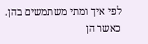לפי איך ומתי משתמשים בהן.
כאשר הן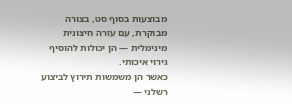מבוצעות בסוף סט, בצורה מבוקרת, עם עזרה חיצונית מינימלית — הן יכולות להוסיף גירוי איכותי.
כאשר הן משמשות תירוץ לביצוע רשלני —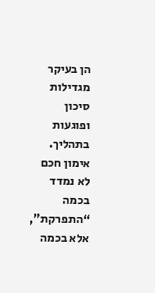הן בעיקר מגדילות סיכון ופוגעות בתהליך.
אימון חכם לא נמדד בכמה “התפרקת”, אלא בכמה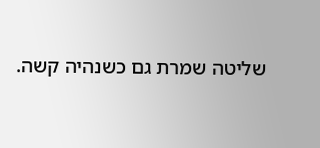שליטה שמרת גם כשנהיה קשה.